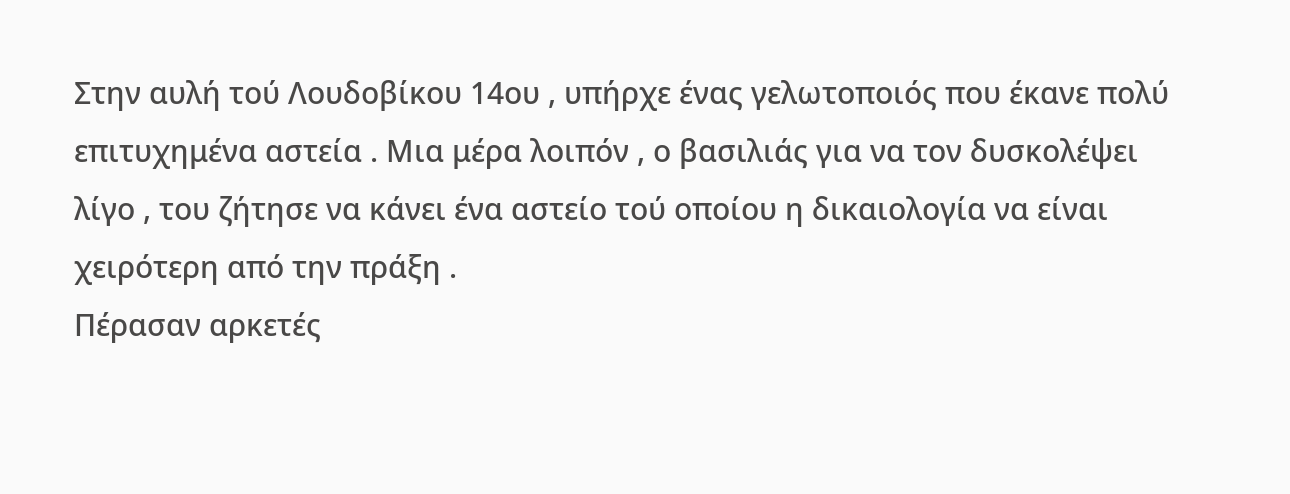Στην αυλή τού Λουδοβίκου 14ου , υπήρχε ένας γελωτοποιός που έκανε πολύ επιτυχημένα αστεία . Μια μέρα λοιπόν , ο βασιλιάς για να τον δυσκολέψει λίγο , του ζήτησε να κάνει ένα αστείο τού οποίου η δικαιολογία να είναι χειρότερη από την πράξη .
Πέρασαν αρκετές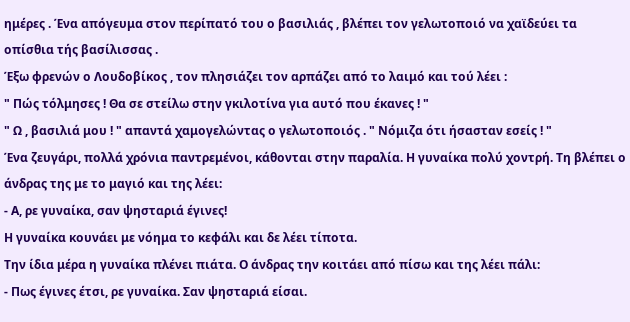ημέρες . Ένα απόγευμα στον περίπατό του ο βασιλιάς , βλέπει τον γελωτοποιό να χαϊδεύει τα οπίσθια τής βασίλισσας .
Έξω φρενών ο Λουδοβίκος , τον πλησιάζει τον αρπάζει από το λαιμό και τού λέει :
" Πώς τόλμησες ! Θα σε στείλω στην γκιλοτίνα για αυτό που έκανες ! "
" Ω , βασιλιά μου ! " απαντά χαμογελώντας ο γελωτοποιός . " Νόμιζα ότι ήσασταν εσείς ! "
Ένα ζευγάρι, πολλά χρόνια παντρεμένοι, κάθονται στην παραλία. Η γυναίκα πολύ χοντρή. Τη βλέπει ο άνδρας της με το μαγιό και της λέει:
- Α, ρε γυναίκα, σαν ψησταριά έγινες!
Η γυναίκα κουνάει με νόημα το κεφάλι και δε λέει τίποτα.
Την ίδια μέρα η γυναίκα πλένει πιάτα. Ο άνδρας την κοιτάει από πίσω και της λέει πάλι:
- Πως έγινες έτσι, ρε γυναίκα. Σαν ψησταριά είσαι.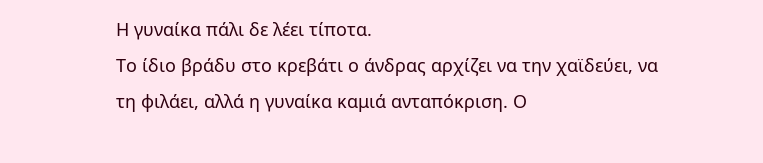Η γυναίκα πάλι δε λέει τίποτα.
Το ίδιο βράδυ στο κρεβάτι ο άνδρας αρχίζει να την χαϊδεύει, να τη φιλάει, αλλά η γυναίκα καμιά ανταπόκριση. Ο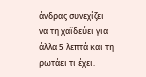άνδρας συνεχίζει να τη χαϊδεύει για άλλα 5 λεπτά και τη ρωτάει τι έχει.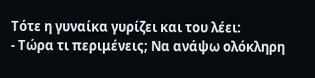Τότε η γυναίκα γυρίζει και του λέει:
- Τώρα τι περιμένεις; Να ανάψω ολόκληρη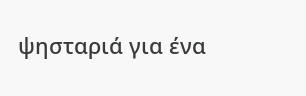ψησταριά για ένα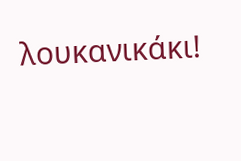λουκανικάκι!